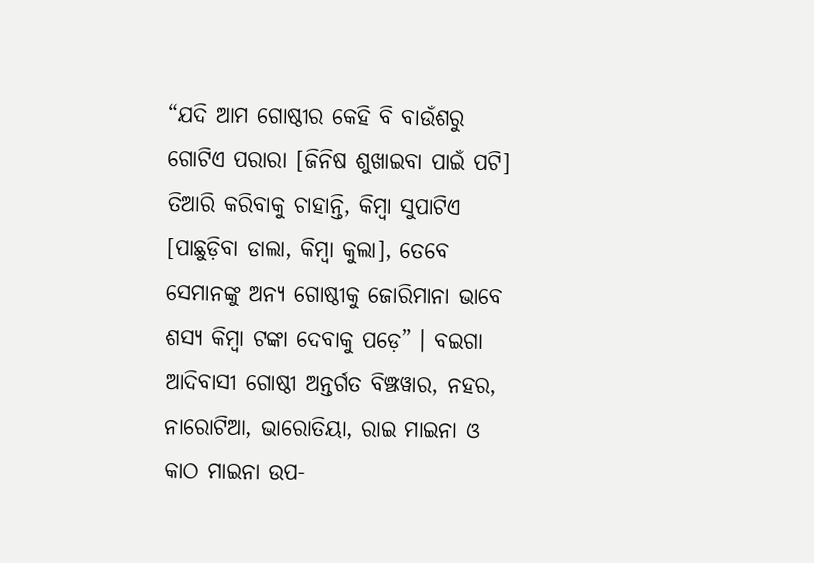“ଯଦି ଆମ ଗୋଷ୍ଠୀର କେହି ବି ବାଉଁଶରୁ ଗୋଟିଏ ପରାରା [ଜିନିଷ ଶୁଖାଇବା ପାଇଁ ପଟି] ତିଆରି କରିବାକୁ ଚାହାନ୍ତି, କିମ୍ବା ସୁପାଟିଏ [ପାଛୁଡ଼ିବା ଡାଲା, କିମ୍ବା କୁଲା], ତେବେ ସେମାନଙ୍କୁ ଅନ୍ୟ ଗୋଷ୍ଠୀକୁ ଜୋରିମାନା ଭାବେ ଶସ୍ୟ କିମ୍ବା ଟଙ୍କା ଦେବାକୁ ପଡ଼େ” । ବଇଗା ଆଦିବାସୀ ଗୋଷ୍ଠୀ ଅନ୍ତର୍ଗତ ବିଞ୍ଝୱାର, ନହର, ନାରୋଟିଆ, ଭାରୋତିୟା, ରାଇ ମାଇନା ଓ କାଠ ମାଇନା ଉପ-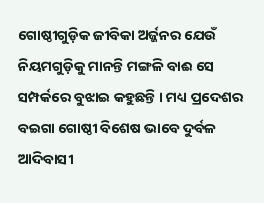ଗୋଷ୍ଠୀଗୁଡ଼ିକ ଜୀବିକା ଅର୍ଜ୍ଜନର ଯେଉଁ ନିୟମଗୁଡ଼ିକୁ ମାନନ୍ତି ମଙ୍ଗଳି ବାଈ ସେ ସମ୍ପର୍କରେ ବୁଝାଇ କହୁଛନ୍ତି । ମଧ୍ୟ ପ୍ରଦେଶର ବଇଗା ଗୋଷ୍ଠୀ ବିଶେଷ ଭାବେ ଦୁର୍ବଳ ଆଦିବାସୀ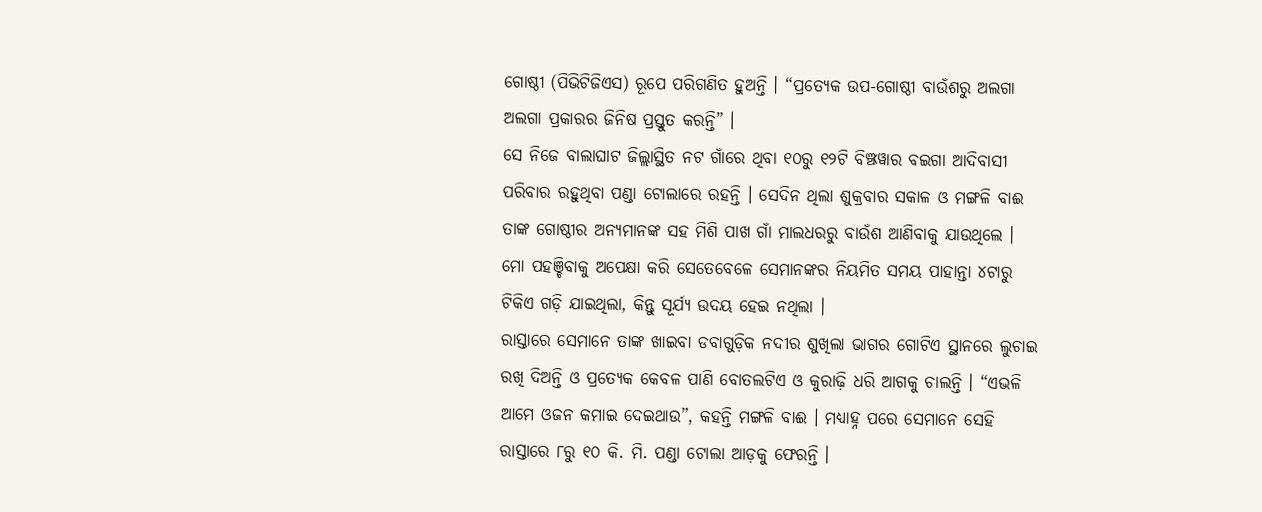ଗୋଷ୍ଠୀ (ପିଭିଟିଜିଏସ) ରୂପେ ପରିଗଣିତ ହୁଅନ୍ତି । “ପ୍ରତ୍ୟେକ ଉପ-ଗୋଷ୍ଠୀ ବାଉଁଶରୁ ଅଲଗା ଅଲଗା ପ୍ରକାରର ଜିନିଷ ପ୍ରସ୍ତୁତ କରନ୍ତି” ।
ସେ ନିଜେ ବାଲାଘାଟ ଜିଲ୍ଲାସ୍ଥିତ ନଟ ଗାଁରେ ଥିବା ୧୦ରୁ ୧୨ଟି ବିଞ୍ଝୱାର ବଇଗା ଆଦିବାସୀ ପରିବାର ରହୁଥିବା ପଣ୍ଡା ଟୋଲାରେ ରହନ୍ତି । ସେଦିନ ଥିଲା ଶୁକ୍ରବାର ସକାଳ ଓ ମଙ୍ଗଳି ବାଈ ତାଙ୍କ ଗୋଷ୍ଠୀର ଅନ୍ୟମାନଙ୍କ ସହ ମିଶି ପାଖ ଗାଁ ମାଲଧରରୁ ବାଉଁଶ ଆଣିବାକୁ ଯାଉଥିଲେ । ମୋ ପହଞ୍ଚିବାକୁ ଅପେକ୍ଷା କରି ସେତେବେଳେ ସେମାନଙ୍କର ନିୟମିତ ସମୟ ପାହାନ୍ତା ୪ଟାରୁ ଟିକିଏ ଗଡ଼ି ଯାଇଥିଲା, କିନ୍ତୁ ସୂର୍ଯ୍ୟ ଉଦୟ ହେଇ ନଥିଲା ।
ରାସ୍ତାରେ ସେମାନେ ତାଙ୍କ ଖାଇବା ଡବାଗୁଡ଼ିକ ନଦୀର ଶୁଖିଲା ଭାଗର ଗୋଟିଏ ସ୍ଥାନରେ ଲୁଚାଇ ରଖି ଦିଅନ୍ତି ଓ ପ୍ରତ୍ୟେକ କେବଳ ପାଣି ବୋତଲଟିଏ ଓ କୁରାଢ଼ି ଧରି ଆଗକୁ ଚାଲନ୍ତି । “ଏଭଳି ଆମେ ଓଜନ କମାଇ ଦେଇଥାଉ”, କହନ୍ତି ମଙ୍ଗଳି ବାଈ । ମଧ୍ୟାହ୍ନ ପରେ ସେମାନେ ସେହି ରାସ୍ତାରେ ୮ରୁ ୧୦ କି. ମି. ପଣ୍ଡା ଟୋଲା ଆଡ଼କୁ ଫେରନ୍ତି ।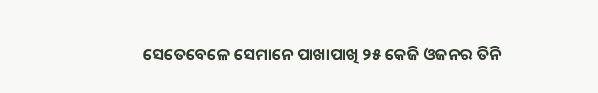ସେତେବେଳେ ସେମାନେ ପାଖାପାଖି ୨୫ କେଜି ଓଜନର ତିନି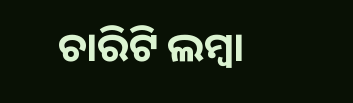ଚାରିଟି ଲମ୍ବା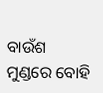ବାଉଁଶ ମୁଣ୍ଡରେ ବୋହି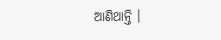ଆଣିଥାନ୍ତି ।